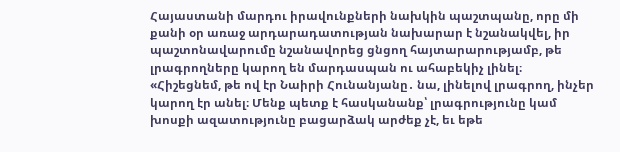Հայաստանի մարդու իրավունքների նախկին պաշտպանը, որը մի քանի օր առաջ արդարադատության նախարար է նշանակվել, իր պաշտոնավարումը նշանավորեց ցնցող հայտարարությամբ, թե լրագրողները կարող են մարդասպան ու ահաբեկիչ լինել։ «Հիշեցնեմ, թե ով էր Նաիրի Հունանյանը․ նա, լինելով լրագրող, ինչեր կարող էր անել։ Մենք պետք է հասկանանք՝ լրագրությունը կամ խոսքի ազատությունը բացարձակ արժեք չէ, եւ եթե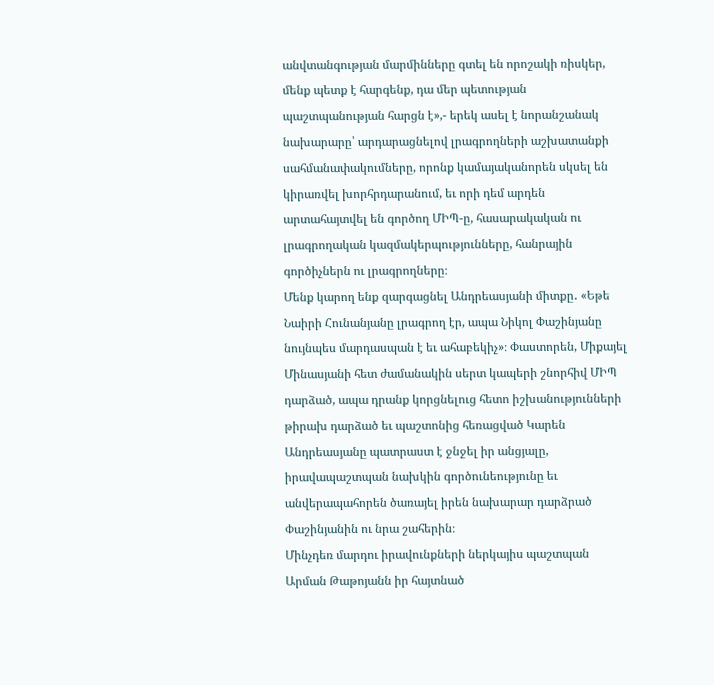անվտանգության մարմինները գտել են որոշակի ռիսկեր, մենք պետք է հարգենք, դա մեր պետության պաշտպանության հարցն է»,- երեկ ասել է նորանշանակ նախարարը՝ արդարացնելով լրագրողների աշխատանքի սահմանափակումները, որոնք կամայականորեն սկսել են կիրառվել խորհրդարանում, եւ որի դեմ արդեն արտահայտվել են գործող ՄԻՊ-ը, հասարակական ու լրագրողական կազմակերպությունները, հանրային գործիչներն ու լրագրողները։
Մենք կարող ենք զարգացնել Անդրեասյանի միտքը․ «Եթե Նաիրի Հունանյանը լրագրող էր, ապա Նիկոլ Փաշինյանը նույնպես մարդասպան է եւ ահաբեկիչ»։ Փաստորեն, Միքայել Մինասյանի հետ ժամանակին սերտ կապերի շնորհիվ ՄԻՊ դարձած, ապա դրանք կորցնելուց հետո իշխանությունների թիրախ դարձած եւ պաշտոնից հեռացված Կարեն Անդրեասյանը պատրաստ է ջնջել իր անցյալը, իրավապաշտպան նախկին գործունեությունը եւ անվերապահորեն ծառայել իրեն նախարար դարձրած Փաշինյանին ու նրա շահերին։
Մինչդեռ մարդու իրավունքների ներկայիս պաշտպան Արման Թաթոյանն իր հայտնած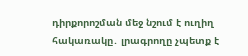դիրքորոշման մեջ նշում է ուղիղ հակառակը․ լրագրողը չպետք է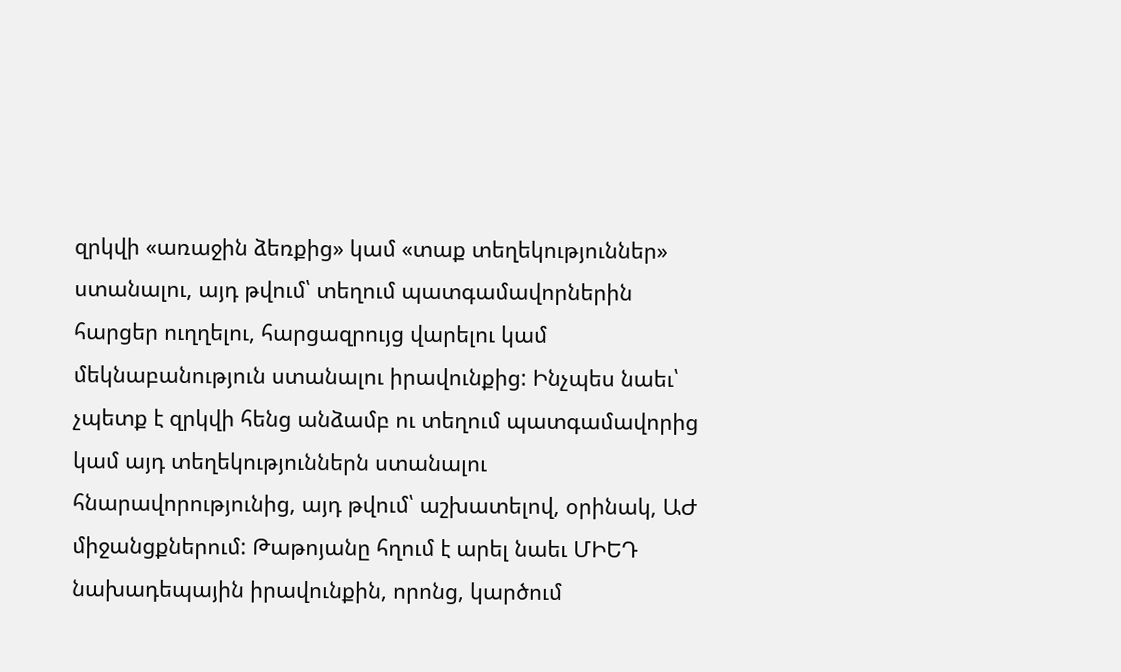զրկվի «առաջին ձեռքից» կամ «տաք տեղեկություններ» ստանալու, այդ թվում՝ տեղում պատգամավորներին հարցեր ուղղելու, հարցազրույց վարելու կամ մեկնաբանություն ստանալու իրավունքից: Ինչպես նաեւ՝ չպետք է զրկվի հենց անձամբ ու տեղում պատգամավորից կամ այդ տեղեկություններն ստանալու հնարավորությունից, այդ թվում՝ աշխատելով, օրինակ, ԱԺ միջանցքներում: Թաթոյանը հղում է արել նաեւ ՄԻԵԴ նախադեպային իրավունքին, որոնց, կարծում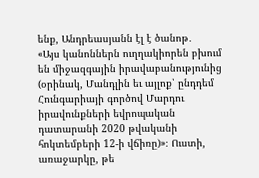ենք, Անդրեասյանն էլ է ծանոթ․
«Այս կանոններն ուղղակիորեն բխում են միջազգային իրավաբանությունից (օրինակ, Մանդլին եւ այլոք՝ ընդդեմ Հունգարիայի գործով Մարդու իրավունքների եվրոպական դատարանի 2020 թվականի հոկտեմբերի 12-ի վճիռը)»։ Ուստի, առաջարկը, թե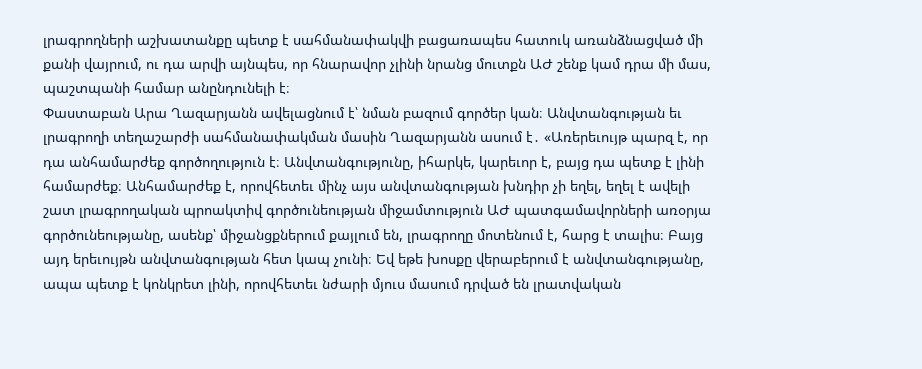լրագրողների աշխատանքը պետք է սահմանափակվի բացառապես հատուկ առանձնացված մի քանի վայրում, ու դա արվի այնպես, որ հնարավոր չլինի նրանց մուտքն ԱԺ շենք կամ դրա մի մաս, պաշտպանի համար անընդունելի է։
Փաստաբան Արա Ղազարյանն ավելացնում է՝ նման բազում գործեր կան։ Անվտանգության եւ լրագրողի տեղաշարժի սահմանափակման մասին Ղազարյանն ասում է․ «Առերեւույթ պարզ է, որ դա անհամարժեք գործողություն է։ Անվտանգությունը, իհարկե, կարեւոր է, բայց դա պետք է լինի համարժեք։ Անհամարժեք է, որովհետեւ մինչ այս անվտանգության խնդիր չի եղել, եղել է ավելի շատ լրագրողական պրոակտիվ գործունեության միջամտություն ԱԺ պատգամավորների առօրյա գործունեությանը, ասենք՝ միջանցքներում քայլում են, լրագրողը մոտենում է, հարց է տալիս։ Բայց այդ երեւույթն անվտանգության հետ կապ չունի։ Եվ եթե խոսքը վերաբերում է անվտանգությանը, ապա պետք է կոնկրետ լինի, որովհետեւ նժարի մյուս մասում դրված են լրատվական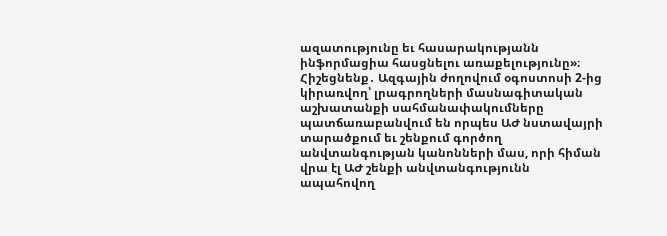ազատությունը եւ հասարակությանն ինֆորմացիա հասցնելու առաքելությունը»։
Հիշեցնենք․ Ազգային ժողովում օգոստոսի 2-ից կիրառվող՝ լրագրողների մասնագիտական աշխատանքի սահմանափակումները պատճառաբանվում են որպես ԱԺ նստավայրի տարածքում եւ շենքում գործող անվտանգության կանոնների մաս, որի հիման վրա էլ ԱԺ շենքի անվտանգությունն ապահովող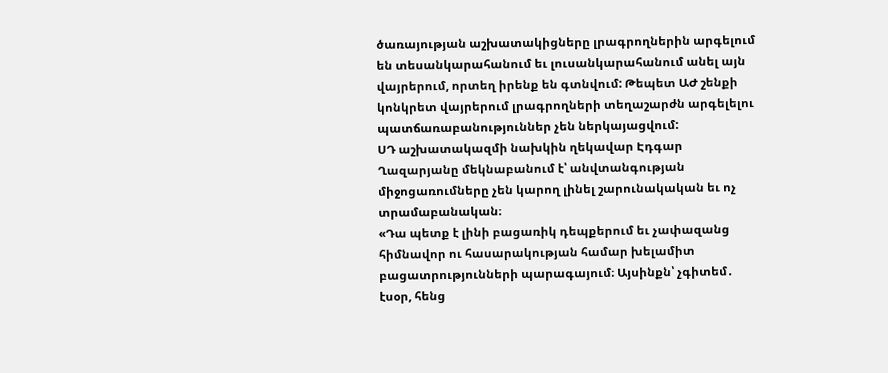ծառայության աշխատակիցները լրագրողներին արգելում են տեսանկարահանում եւ լուսանկարահանում անել այն վայրերում, որտեղ իրենք են գտնվում: Թեպետ ԱԺ շենքի կոնկրետ վայրերում լրագրողների տեղաշարժն արգելելու պատճառաբանություններ չեն ներկայացվում:
ՍԴ աշխատակազմի նախկին ղեկավար Էդգար Ղազարյանը մեկնաբանում է՝ անվտանգության միջոցառումները չեն կարող լինել շարունակական եւ ոչ տրամաբանական։
«Դա պետք է լինի բացառիկ դեպքերում եւ չափազանց հիմնավոր ու հասարակության համար խելամիտ բացատրությունների պարագայում։ Այսինքն՝ չգիտեմ․ էսօր, հենց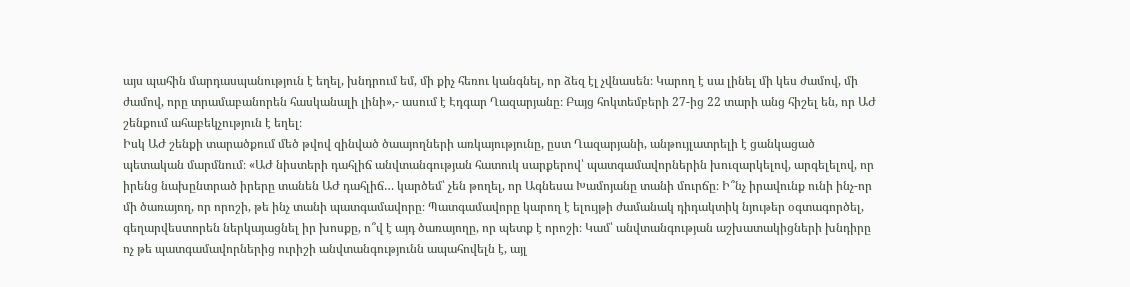այս պահին մարդասպանություն է եղել, խնդրում եմ, մի քիչ հեռու կանգնել, որ ձեզ էլ չվնասեն։ Կարող է սա լինել մի կես ժամով, մի ժամով, որը տրամաբանորեն հասկանալի լինի»,- ասում է Էդգար Ղազարյանը։ Բայց հոկտեմբերի 27-ից 22 տարի անց հիշել են, որ ԱԺ շենքում ահաբեկչություն է եղել։
Իսկ ԱԺ շենքի տարածքում մեծ թվով զինված ծաայողների առկայությունը, ըստ Ղազարյանի, անթույլատրելի է ցանկացած պետական մարմնում։ «ԱԺ նիստերի դահլիճ անվտանգության հատուկ սարքերով՝ պատգամավորներին խուզարկելով, արգելելով, որ իրենց նախընտրած իրերը տանեն ԱԺ դահլիճ… կարծեմ՝ չեն թողել, որ Ագնեսա Խամոյանը տանի մուրճը։ Ի՞նչ իրավունք ունի ինչ-որ մի ծառայող, որ որոշի, թե ինչ տանի պատգամավորը։ Պատգամավորը կարող է ելույթի ժամանակ դիդակտիկ նյութեր օգտագործել, գեղարվեստորեն ներկայացնել իր խոսքը, ո՞վ է այդ ծառայողը, որ պետք է որոշի։ Կամ՝ անվտանգության աշխատակիցների խնդիրը ոչ թե պատգամավորներից ուրիշի անվտանգությունն ապահովելն է, այլ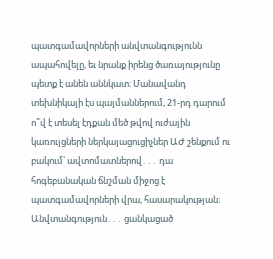պատգամավորների անվտանգությունն ապահովելը, եւ նրանք իրենց ծառայությունը պետք է անեն աննկատ։ Մանավանդ տեխնիկայի էս պայմաններում, 21-րդ դարում ո՞վ է տեսել էդքան մեծ թվով ուժային կառույցների ներկայացուցիչներ ԱԺ շենքում ու բակում՝ ավտոմատներով․․․ դա հոգեբանական ճնշման միջոց է պատգամավորների վրա, հասարակության։ Անվտանգություն․․․ ցանկացած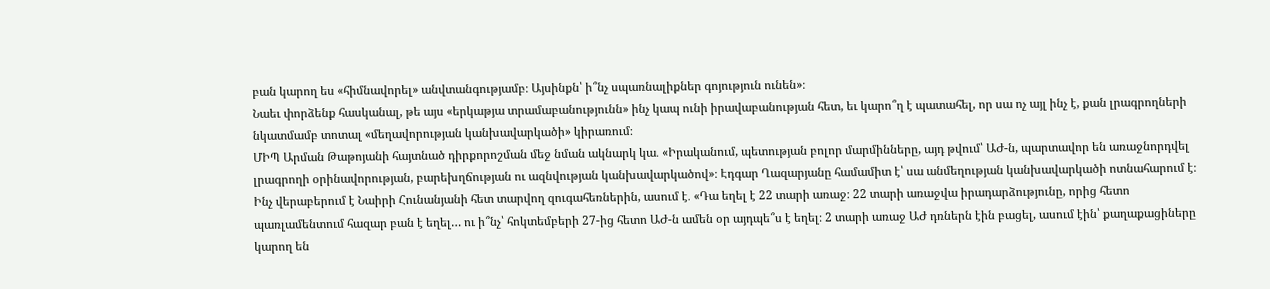բան կարող ես «հիմնավորել» անվտանգությամբ։ Այսինքն՝ ի՞նչ սպառնալիքներ գոյություն ունեն»։
Նաեւ փորձենք հասկանալ, թե այս «երկաթյա տրամաբանությունն» ինչ կապ ունի իրավաբանության հետ, եւ կարո՞ղ է պատահել, որ սա ոչ այլ ինչ է, քան լրագրողների նկատմամբ տոտալ «մեղավորության կանխավարկածի» կիրառում։
ՄԻՊ Արման Թաթոյանի հայտնած դիրքորոշման մեջ նման ակնարկ կա․ «Իրականում, պետության բոլոր մարմինները, այդ թվում՝ ԱԺ-ն, պարտավոր են առաջնորդվել լրագրողի օրինավորության, բարեխղճության ու ազնվության կանխավարկածով»։ Էդգար Ղազարյանը համամիտ է՝ սա անմեղության կանխավարկածի ոտնահարում է։ Ինչ վերաբերում է Նաիրի Հունանյանի հետ տարվող զուգահեռներին, ասում է․ «Դա եղել է 22 տարի առաջ։ 22 տարի առաջվա իրադարձությունը, որից հետո պառլամենտում հազար բան է եղել… ու ի՞նչ՝ հոկտեմբերի 27-ից հետո ԱԺ-ն ամեն օր այդպե՞ս է եղել։ 2 տարի առաջ ԱԺ դռներն էին բացել, ասում էին՝ քաղաքացիները կարող են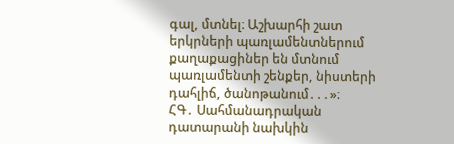գալ, մտնել։ Աշխարհի շատ երկրների պառլամենտներում քաղաքացիներ են մտնում պառլամենտի շենքեր, նիստերի դահլիճ, ծանոթանում․․․»։
ՀԳ․ Սահմանադրական դատարանի նախկին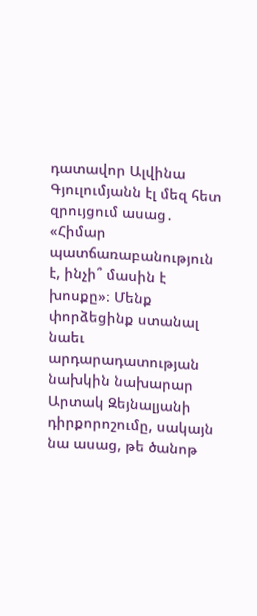դատավոր Ալվինա Գյուլումյանն էլ մեզ հետ զրույցում ասաց․ «Հիմար պատճառաբանություն է, ինչի՞ մասին է խոսքը»։ Մենք փորձեցինք ստանալ նաեւ արդարադատության նախկին նախարար Արտակ Զեյնալյանի դիրքորոշումը, սակայն նա ասաց, թե ծանոթ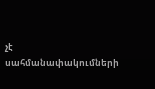չէ սահմանափակումների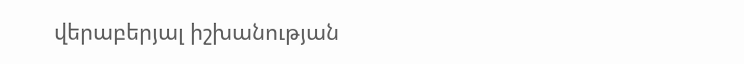վերաբերյալ իշխանության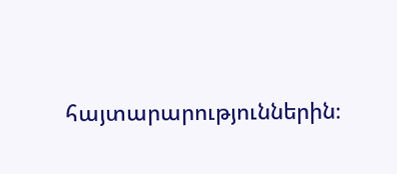հայտարարություններին։